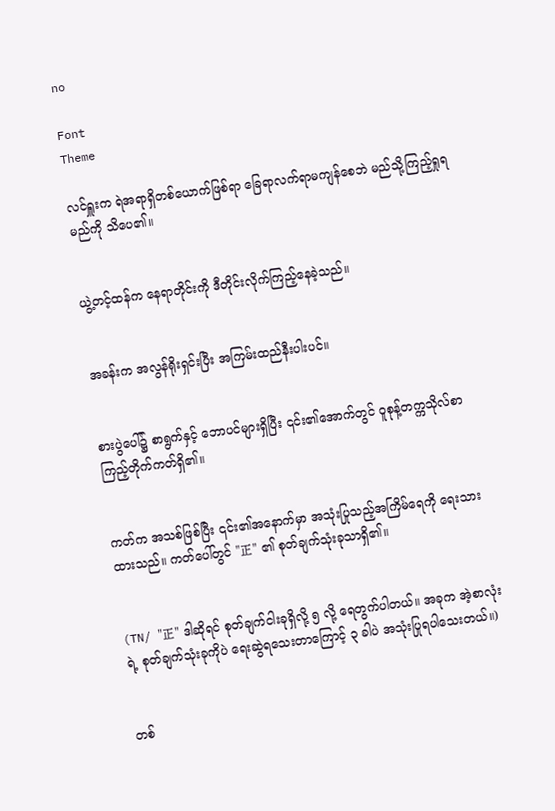no

Font
Theme

လင်ရှူးက ရဲအရာရှိတစ်ယောက်ဖြစ်ရာ ခြေရာလက်ရာမကျန်စေဘဲ မည်သို့ကြည့်ရှုရမည်ကို သိပေ၏။


ယွဲ့တင့်ထန်က နေရာတိုင်းကို ဒီတိုင်းလိုက်ကြည့်နေခဲ့သည်။


အခန်းက အလွန်ရိုးရှင်းပြီး အကြမ်းထည်နီးပါးပင်။


စားပွဲပေါ်၌ စာရွက်နှင့် ဘောပင်များရှိပြီး ၎င်း၏အောက်တွင် ဝူစုန့်တက္ကသိုလ်စာကြည့်တိုက်ကတ်ရှိ၏။


ကတ်က အသစ်ဖြစ်ပြီး ၎င်း၏အနောက်မှာ အသုံးပြုသည့်အကြိမ်ရေကို ရေးသားထားသည်။ ကတ်ပေါ်တွင် "正" ၏ စုတ်ချက်သုံးခုသာရှိ၏။


(TN/ "正" ဒါဆိုရင် စုတ်ချက်ငါးခုရှိလို့ ၅ လို့ ရေတွက်ပါတယ်။ အခုက အဲ့စာလုံးရဲ့ စုတ်ချက်သုံးခုကိုပဲ ရေးဆွဲရသေးတာကြောင့် ၃ ခါပဲ အသုံးပြုရပါသေးတယ်။)


တစ်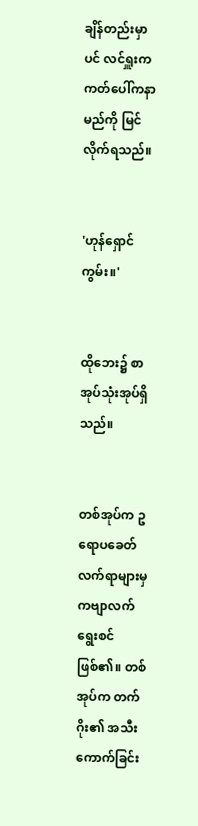ချိန်တည်းမှာပင် လင်ရှူးက ကတ်ပေါ်ကနာမည်ကို မြင်လိုက်ရသည်။


'ဟုန်ရှောင်ကွမ်း။'


ထိုဘေး၌ စာအုပ်သုံးအုပ်ရှိသည်။


တစ်အုပ်က ဥရောပခေတ်လက်ရာများမှ ကဗျာလက်ရွေးစင်ဖြစ်၏။ တစ်အုပ်က တက်ဂိုး၏ အသီးကောက်ခြင်း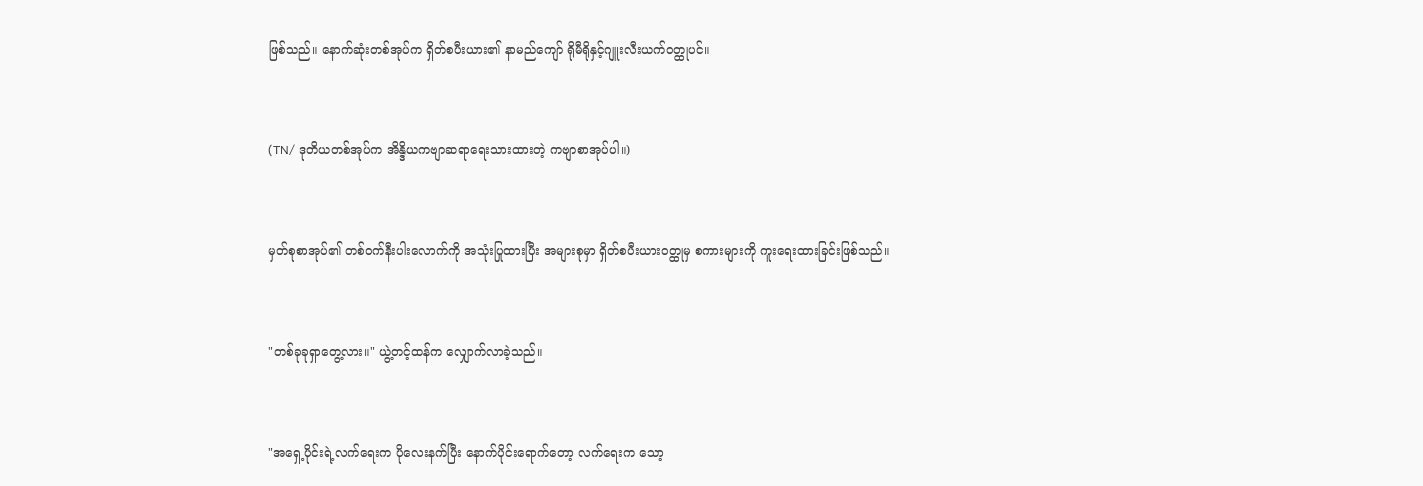ဖြစ်သည်။ နောက်ဆုံးတစ်အုပ်က ရှိတ်စပီးယား၏ နာမည်ကျော် ရိုမီရိုနှင့်ဂျူးလီးယက်ဝတ္ထုပင်။


(TN/ ဒုတိယတစ်အုပ်က အိန္ဒိယကဗျာဆရာရေးသားထားတဲ့ ကဗျာစာအုပ်ပါ။)


မှတ်စုစာအုပ်၏ တစ်ဝက်နီးပါးလောက်ကို အသုံးပြုထားပြီး အများစုမှာ ရှိတ်စပီးယားဝတ္ထုမှ စကားများကို ကူးရေးထားခြင်းဖြစ်သည်။


"တစ်ခုခုရှာတွေ့လား။" ယွဲ့တင့်ထန်က လျှောက်လာခဲ့သည်။


"အရှေ့ပိုင်းရဲ့လက်ရေးက ပိုလေးနက်ပြီး နောက်ပိုင်းရောက်တော့ လက်ရေးက သော့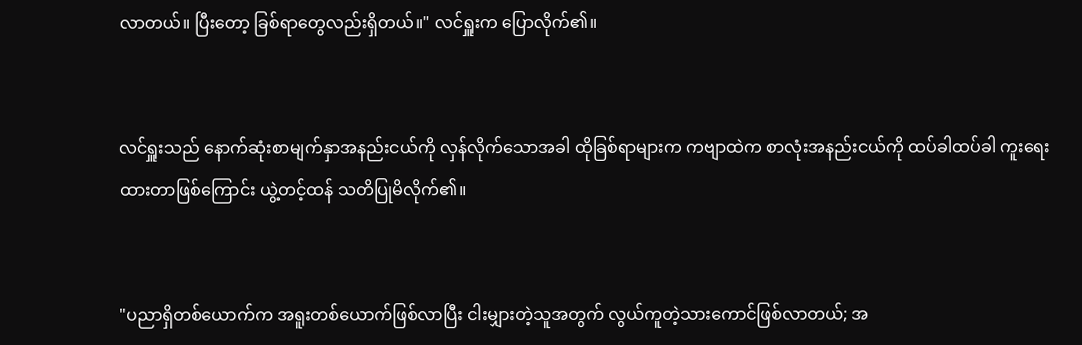လာတယ်။ ပြီးတော့ ခြစ်ရာတွေလည်းရှိတယ်။" လင်ရှူးက ပြောလိုက်၏။


လင်ရှူးသည် နောက်ဆုံးစာမျက်နှာအနည်းငယ်ကို လှန်လိုက်သောအခါ ထိုခြစ်ရာများက ကဗျာထဲက စာလုံးအနည်းငယ်ကို ထပ်ခါထပ်ခါ ကူးရေးထားတာဖြစ်ကြောင်း ယွဲ့တင့်ထန် သတိပြုမိလိုက်၏။


"ပညာရှိတစ်ယောက်က အရူးတစ်ယောက်ဖြစ်လာပြီး ငါးမျှားတဲ့သူအတွက် လွယ်ကူတဲ့သားကောင်ဖြစ်လာတယ်; အ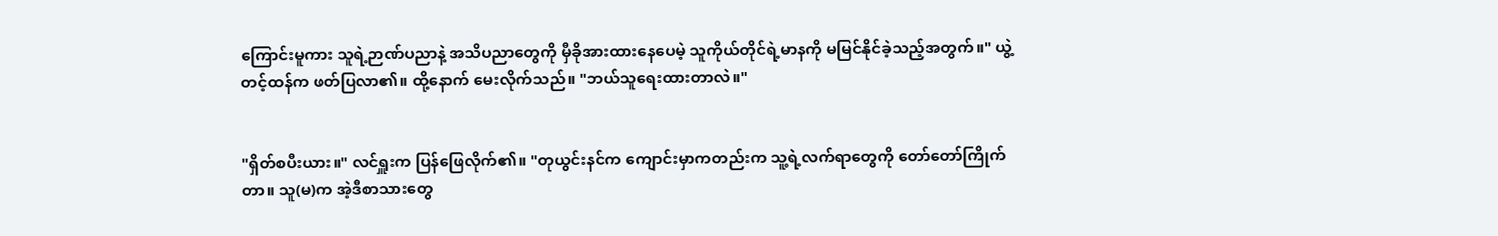ကြောင်းမူကား သူရဲ့ဉာဏ်ပညာနဲ့ အသိပညာတွေကို မှီခိုအားထားနေပေမဲ့ သူကိုယ်တိုင်ရဲ့မာနကို မမြင်နိုင်ခဲ့သည့်အတွက်။" ယွဲ့တင့်ထန်က ဖတ်ပြလာ၏။ ထို့နောက် မေးလိုက်သည်။ "ဘယ်သူရေးထားတာလဲ။"


"ရှိတ်စပီးယား။" လင်ရှူးက ပြန်ဖြေလိုက်၏။ "တုယွင်းနင်က ကျောင်းမှာကတည်းက သူ့ရဲ့လက်ရာတွေကို တော်တော်ကြိုက်တာ။ သူ(မ)က အဲ့ဒီစာသားတွေ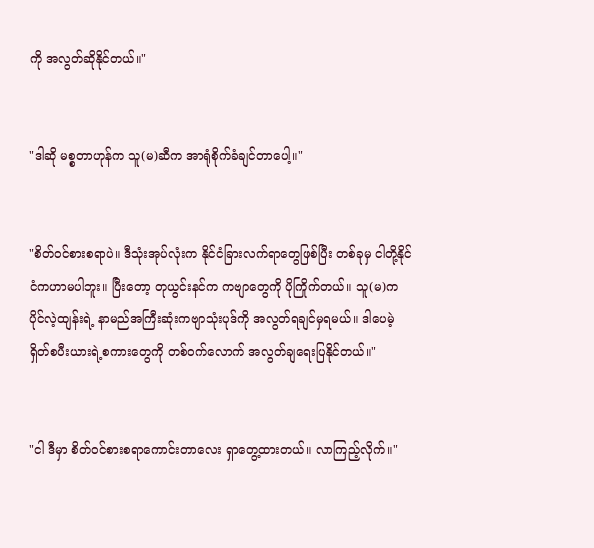ကို အလွတ်ဆိုနိုင်တယ်။"


"ဒါဆို မစ္စတာဟုန်က သူ(မ)ဆီက အာရုံစိုက်ခံချင်တာပေါ့။"


"စိတ်ဝင်စားစရာပဲ။ ဒီသုံးအုပ်လုံးက နိုင်ငံခြားလက်ရာတွေဖြစ်ပြီး တစ်ခုမှ ငါတို့နိုင်ငံကဟာမပါဘူး။ ပြီးတော့ တုယွင်းနင်က ကဗျာတွေကို ပိုကြိုက်တယ်။ သူ(မ)က ပိုင်လဲ့ထျန်းရဲ့ နာမည်အကြီးဆုံးကဗျာသုံးပုဒ်ကို အလွတ်ရချင်မှရမယ်။ ဒါပေမဲ့ ရှိတ်စပီးယားရဲ့စကားတွေကို တစ်ဝက်လောက် အလွတ်ချရေးပြနိုင်တယ်။"


"ငါ ဒီမှာ စိတ်ဝင်စားစရာကောင်းတာလေး ရှာတွေ့ထားတယ်။ လာကြည့်လိုက်။"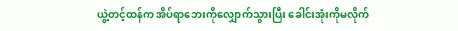ယွဲ့တင့်ထန်က အိပ်ရာဘေးကိုလျှောက်သွားပြီး ခေါင်းအုံးကိုမလိုက်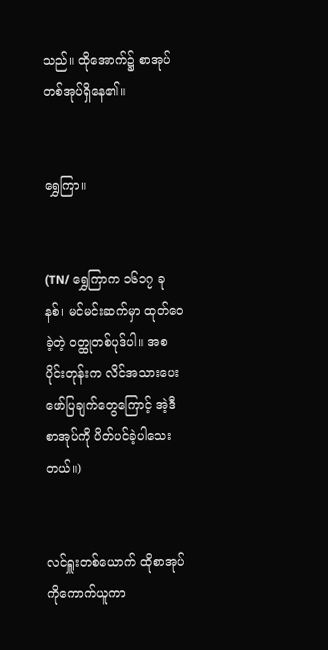သည်။ ထိုအောက်၌ စာအုပ်တစ်အုပ်ရှိနေ၏။


ရွှေကြာ။


(TN/ ရွှေကြာက ၁၆၁၇ ခုနစ်၊ မင်မင်းဆက်မှာ ထုတ်ဝေခဲ့တဲ့ ဝတ္ထုတစ်ပုဒ်ပါ။ အစပိုင်းတုန်းက လိင်အသားပေးဖော်ပြချက်တွေကြောင့် အဲ့ဒီစာအုပ်ကို ပိတ်ပင်ခဲ့ပါသေးတယ်။)


လင်ရှူးတစ်ယောက် ထိုစာအုပ်ကိုကောက်ယူကာ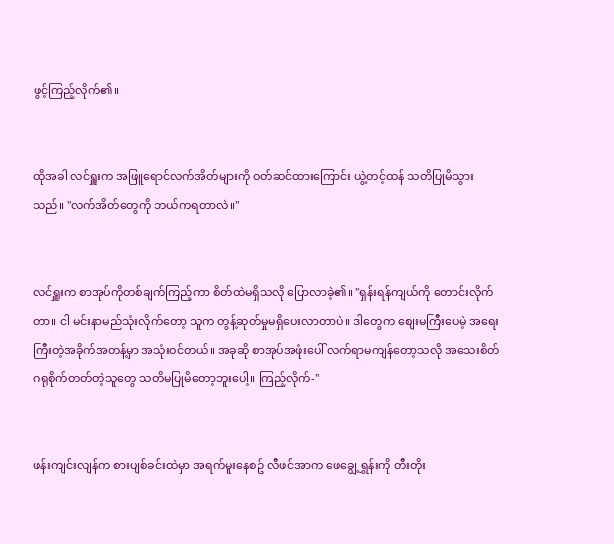ဖွင့်ကြည့်လိုက်၏။


ထိုအခါ လင်ရှူးက အဖြူရောင်လက်အိတ်များကို ဝတ်ဆင်ထားကြောင်း ယွဲ့တင့်ထန် သတိပြုမိသွားသည်။ "လက်အိတ်တွေကို ဘယ်ကရတာလဲ။"


လင်ရှူးက စာအုပ်ကိုတစ်ချက်ကြည့်ကာ စိတ်ထဲမရှိသလို ပြောလာခဲ့၏။ "ရှန်းရန်ကျယ်ကို တောင်းလိုက်တာ။ ငါ မင်းနာမည်သုံးလိုက်တော့ သူက တွန့်ဆုတ်မှုမရှိပေးလာတာပဲ။ ဒါတွေက စျေးမကြီးပေမဲ့ အရေးကြီးတဲ့အခိုက်အတန့်မှာ အသုံးဝင်တယ်။ အခုဆို စာအုပ်အဖုံးပေါ် လက်ရာမကျန်တော့သလို အသေးစိတ်ဂရုစိုက်တတ်တဲ့သူတွေ သတိမပြုမိတော့ဘူးပေါ့။ ကြည့်လိုက်-"


ဖန်းကျင်းလျန်က စားပျစ်ခင်းထဲမှာ အရက်မူးနေစဥ် လီဖင်အာက ဖေချွေ့ရွှန်းကို တီးတိုး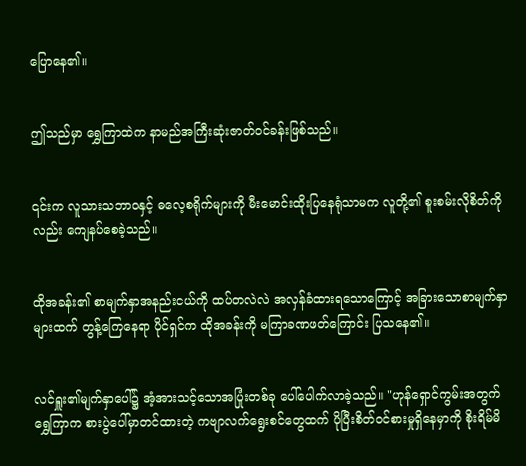ပြောနေ၏။


ဤသည်မှာ ရွှေကြာထဲက နာမည်အကြီးဆုံးဇာတ်ဝင်ခန်းဖြစ်သည်။


၎င်းက လူသားသဘာဝနှင့် ဓလေ့စရိုက်များကို မီးမောင်းထိုးပြနေရုံသာမက လူတို့၏ စူးစမ်းလိုစိတ်ကိုလည်း ကျေနပ်စေခဲ့သည်။


ထိုအခန်း၏ စာမျက်နှာအနည်းငယ်ကို ထပ်တလဲလဲ အလှန်ခံထားရသောကြောင့် အခြားသောစာမျက်နှာများထက် တွန့်ကြေနေရာ ပိုင်ရှင်က ထိုအခန်းကို မကြာခဏဖတ်ကြောင်း ပြသနေ၏။


လင်ရှူး၏မျက်နှာပေါ်၌ အံ့အားသင့်သောအပြုံးတစ်ခု ပေါ်ပေါက်လာခဲ့သည်။ "ဟုန်ရှောင်ကွမ်းအတွက် ရွှေကြာက စားပွဲပေါ်မှာတင်ထားတဲ့ ကဗျာလက်ရွေးစင်တွေထက် ပိုပြီးစိတ်ဝင်စားမှုရှိနေမှာကို စိုးရိမ်မိ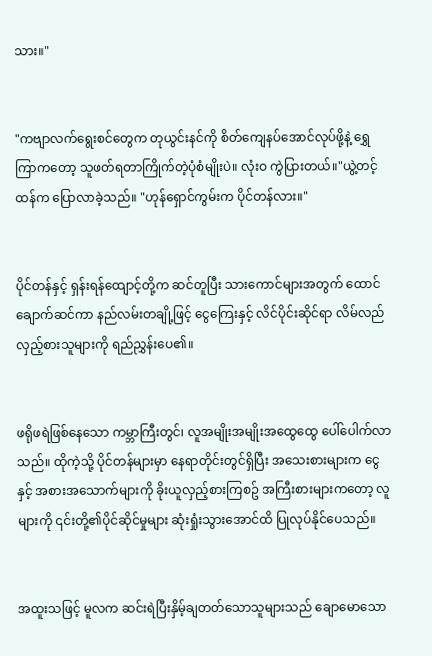သား။"


"ကဗျာလက်ရွေးစင်တွေက တုယွင်းနင်ကို စိတ်ကျေနပ်အောင်လုပ်ဖို့နဲ့ ရွှေကြာကတော့ သူဖတ်ရတာကြိုက်တဲ့ပုံစံမျိုးပဲ။ လုံးဝ ကွဲပြားတယ်။"ယွဲ့တင့်ထန်က ပြောလာခဲ့သည်။ "ဟုန်ရှောင်ကွမ်းက ပိုင်တန်လား။"


ပိုင်တန်နှင့် ရှန်းရန်ထျောင့်တို့က ဆင်တူပြီး သားကောင်များအတွက် ထောင်ချောက်ဆင်ကာ နည်လမ်းတချို့ဖြင့် ငွေကြေးနှင့် လိင်ပိုင်းဆိုင်ရာ လိမ်လည်လှည့်စားသူများကို ရည်ညွှန်းပေ၏။


ဖရိုဖရဲဖြစ်နေသော ကမ္ဘာကြီးတွင်၊ လူအမျိုးအမျိုးအထွေထွေ ပေါ်ပေါက်လာသည်။ ထိုကဲ့သို့ ပိုင်တန်များမှာ နေရာတိုင်းတွင်ရှိပြီး အသေးစားများက ငွေနှင့် အစားအသောက်များကို ခိုးယူလှည့်စားကြစဥ် အကြီးစားများကတော့ လူများကို ၎င်းတို့၏ပိုင်ဆိုင်မှုများ ဆုံးရှုံးသွားအောင်ထိ ပြုလုပ်နိုင်ပေသည်။


အထူးသဖြင့် မူလက ဆင်းရဲပြီးနှိမ့်ချတတ်သောသူများသည် ချောမောသော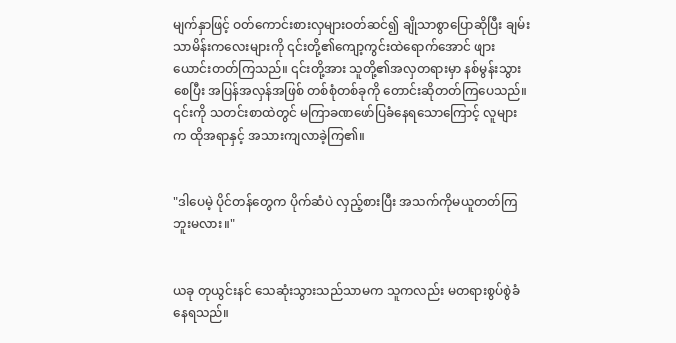မျက်နှာဖြင့် ဝတ်ကောင်းစားလှများဝတ်ဆင်၍ ချိုသာစွာပြောဆိုပြီး ချမ်းသာမိန်းကလေးများကို ၎င်းတို့၏ကျော့ကွင်းထဲရောက်အောင် ဖျားယောင်းတတ်ကြသည်။ ၎င်းတို့အား သူတို့၏အလှတရားမှာ နစ်မွန်းသွားစေပြီး အပြန်အလှန်အဖြစ် တစ်စုံတစ်ခုကို တောင်းဆိုတတ်ကြပေသည်။ ၎င်းကို သတင်းစာထဲတွင် မကြာခဏဖော်ပြခံနေရသောကြောင့် လူများက ထိုအရာနှင့် အသားကျလာခဲ့ကြ၏။


"ဒါပေမဲ့ ပိုင်တန်တွေက ပိုက်ဆံပဲ လှည့်စားပြီး အသက်ကိုမယူတတ်ကြဘူးမလား။"


ယခု တုယွင်းနင် သေဆုံးသွားသည်သာမက သူကလည်း မတရားစွပ်စွဲခံနေရသည်။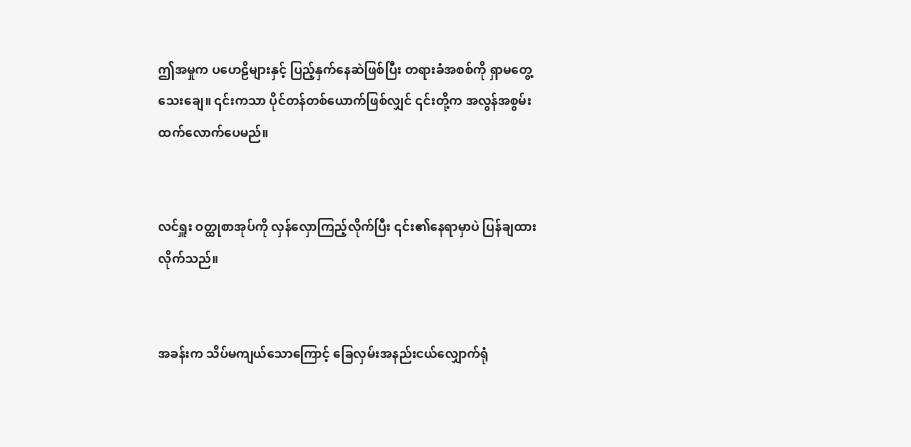ဤအမှုက ပဟေဠိများနှင့် ပြည့်နှက်နေဆဲဖြစ်ပြီး တရားခံအစစ်ကို ရှာမတွေ့သေးချေ။ ၎င်းကသာ ပိုင်တန်တစ်ယောက်ဖြစ်လျှင် ၎င်းတို့က အလွန်အစွမ်းထက်လောက်ပေမည်။


လင်ရှူး ဝတ္ထုစာအုပ်ကို လှန်လှောကြည့်လိုက်ပြီး ၎င်း၏နေရာမှာပဲ ပြန်ချထားလိုက်သည်။


အခန်းက သိပ်မကျယ်သောကြောင့် ခြေလှမ်းအနည်းငယ်လျှောက်ရုံ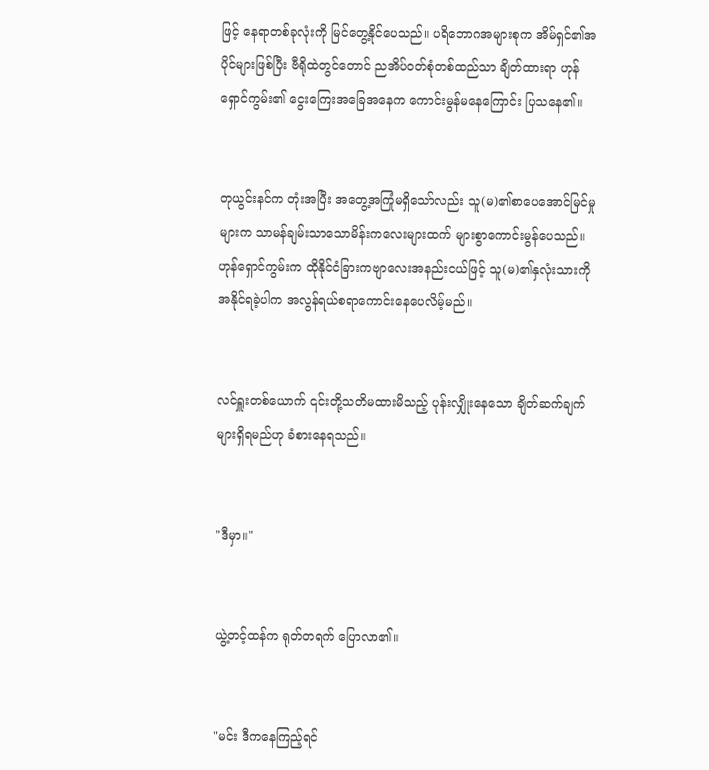ဖြင့် နေရာတစ်ခုလုံးကို မြင်တွေ့နိုင်ပေသည်။ ပရိဘောဂအများစုက အိမ်ရှင်၏အပိုင်များဖြစ်ပြီး ဗီရိုထဲတွင်တောင် ညအိပ်ဝတ်စုံတစ်ထည်သာ ချိတ်ထားရာ ဟုန်ရှောင်ကွမ်း၏ ငွေးကြေးအခြေအနေက ကောင်းမွန်မနေကြောင်း ပြသနေ၏။


တုယွင်းနင်က တုံးအပြီး အတွေ့အကြုံမရှိသော်လည်း သူ(မ)၏စာပေအောင်မြင်မှုများက သာမန်ချမ်းသာသောမိန်းကလေးများထက် များစွာကောင်းမွန်ပေသည်။ ဟုန်ရှောင်ကွမ်းက ထိုနိုင်ငံခြားကဗျာလေးအနည်းငယ်ဖြင့် သူ(မ)၏နှလုံးသားကို အနိုင်ရခဲ့ပါက အလွန်ရယ်စရာကောင်းနေပေလိမ့်မည်။


လင်ရှူးတစ်ယောက် ၎င်းတို့သတိမထားမိသည့် ပုန်းလျှိုးနေသော ချိတ်ဆက်ချက်များရှိရမည်ဟု ခံစားနေရသည်။


"ဒီမှာ။"


ယွဲ့တင့်ထန်က ရုတ်တရက် ပြောလာ၏။


"မင်း ဒီကနေကြည့်ရင်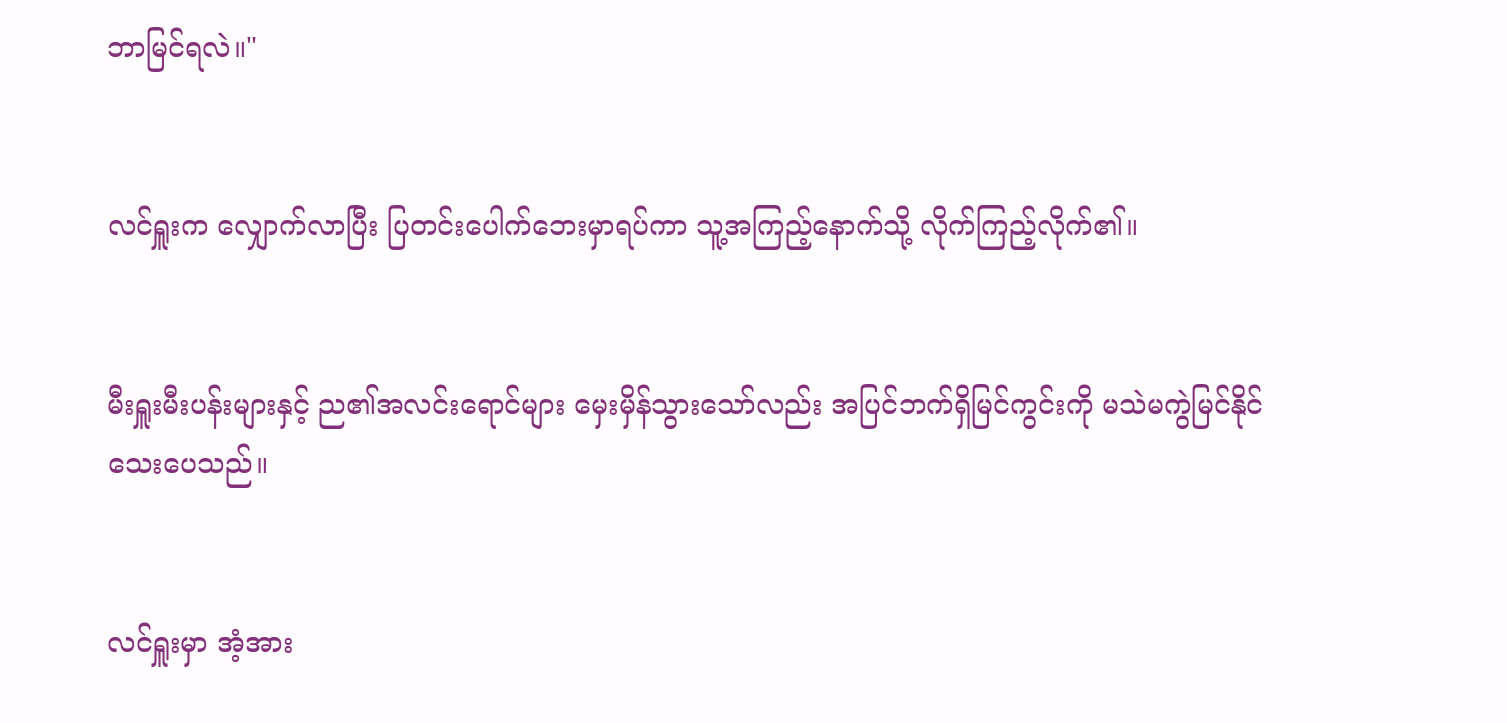ဘာမြင်ရလဲ။"


လင်ရှူးက လျှောက်လာပြီး ပြတင်းပေါက်ဘေးမှာရပ်ကာ သူ့အကြည့်နောက်သို့ လိုက်ကြည့်လိုက်၏။


မီးရှူးမီးပန်းများနှင့် ည၏အလင်းရောင်များ မှေးမှိန်သွားသော်လည်း အပြင်ဘက်ရှိမြင်ကွင်းကို မသဲမကွဲမြင်နိုင်သေးပေသည်။


လင်ရှူးမှာ အံ့အား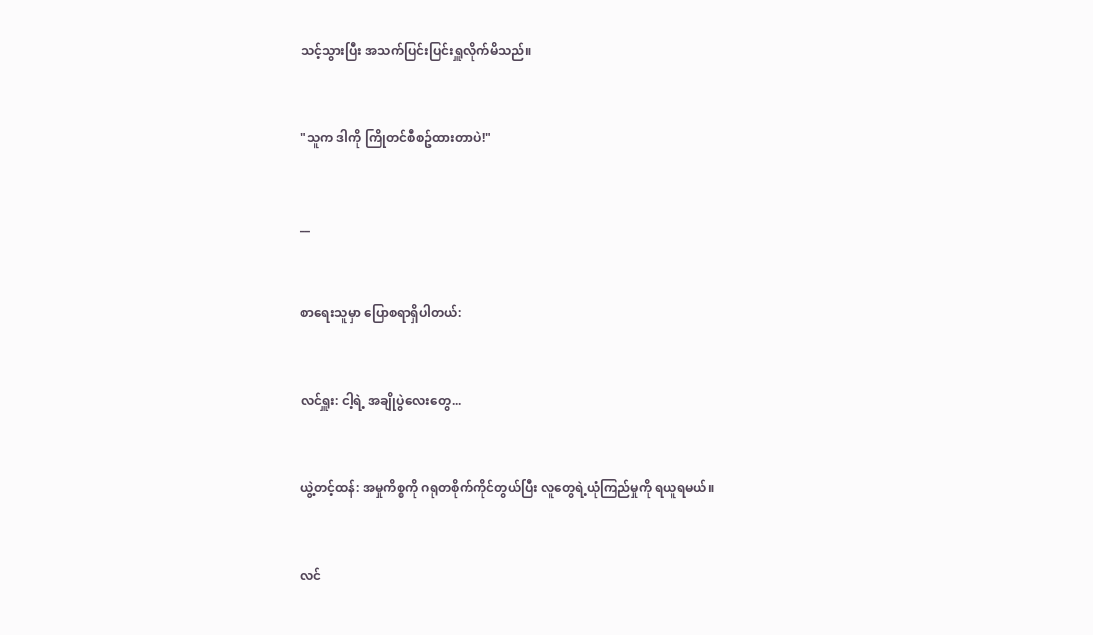သင့်သွားပြီး အသက်ပြင်းပြင်းရှူလိုက်မိသည်။


"သူက ဒါကို ကြိုတင်စီစဥ်ထားတာပဲ!"


__


စာရေးသူမှာ ပြောစရာရှိပါတယ်:


လင်ရှူး: ငါ့ရဲ့ အချိုပွဲလေးတွေ...


ယွဲ့တင့်ထန်: အမှုကိစ္စကို ဂရုတစိုက်ကိုင်တွယ်ပြီး လူတွေရဲ့ယုံကြည်မှုကို ရယူရမယ်။


လင်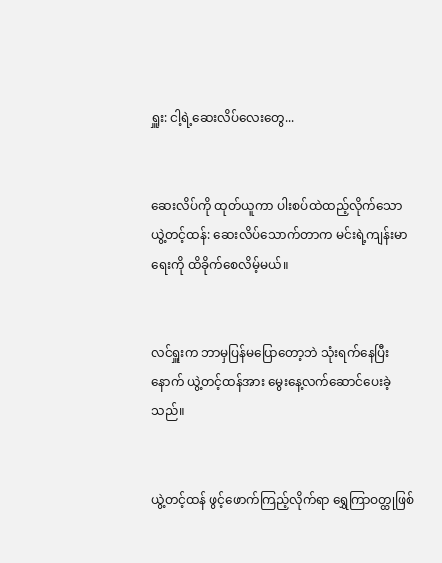ရှူး: ငါ့ရဲ့ဆေးလိပ်လေးတွေ...


ဆေးလိပ်ကို ထုတ်ယူကာ ပါးစပ်ထဲထည့်လိုက်သော ယွဲ့တင့်ထန်: ဆေးလိပ်သောက်တာက မင်းရဲ့ကျန်းမာရေးကို ထိခိုက်စေလိမ့်မယ်။


လင်ရှူးက ဘာမှပြန်မပြောတော့ဘဲ သုံးရက်နေပြီးနောက် ယွဲ့တင့်ထန်အား မွေးနေ့လက်ဆောင်ပေးခဲ့သည်။


ယွဲ့တင့်ထန် ဖွင့်ဖောက်ကြည့်လိုက်ရာ ရွှေကြာဝတ္ထုဖြစ်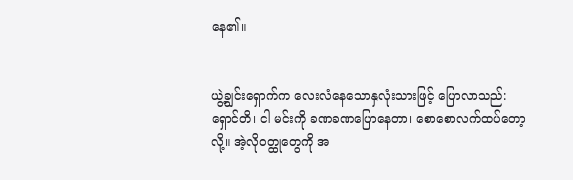နေ၏။


ယွဲ့ချွင်းရှောက်က လေးလံနေသောနှလုံးသားဖြင့် ပြောလာသည်: ရှောင်တိ၊ ငါ မင်းကို ခဏခဏပြောနေတာ၊ စောစောလက်ထပ်တော့လို့။ အဲ့လိုဝတ္ထုတွေကို အ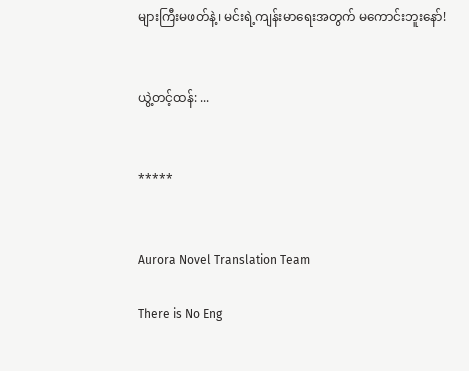များကြီးမဖတ်နဲ့၊ မင်းရဲ့ကျန်းမာရေးအတွက် မကောင်းဘူးနော်!


ယွဲ့တင့်ထန်: ...


*****


Aurora Novel Translation Team

There is No Eng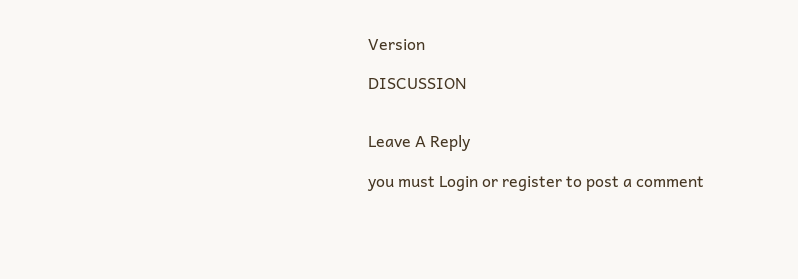Version

DISCUSSION


Leave A Reply

you must Login or register to post a comment